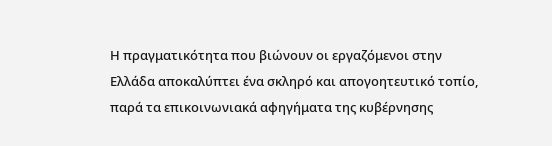Η πραγματικότητα που βιώνουν οι εργαζόμενοι στην Ελλάδα αποκαλύπτει ένα σκληρό και απογοητευτικό τοπίο, παρά τα επικοινωνιακά αφηγήματα της κυβέρνησης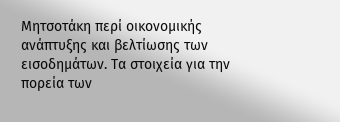Μητσοτάκη περί οικονομικής ανάπτυξης και βελτίωσης των εισοδημάτων. Τα στοιχεία για την πορεία των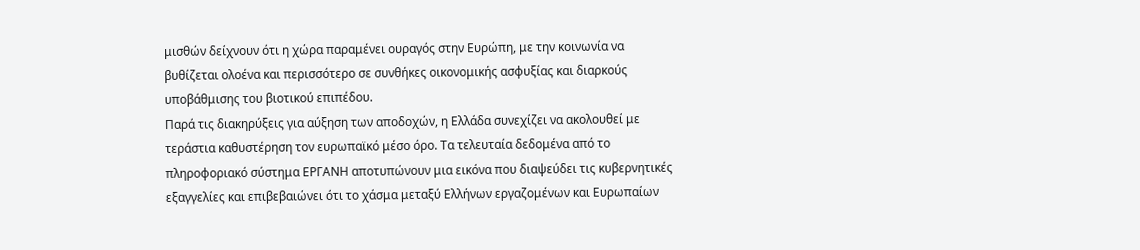μισθών δείχνουν ότι η χώρα παραμένει ουραγός στην Ευρώπη, με την κοινωνία να βυθίζεται ολοένα και περισσότερο σε συνθήκες οικονομικής ασφυξίας και διαρκούς υποβάθμισης του βιοτικού επιπέδου.
Παρά τις διακηρύξεις για αύξηση των αποδοχών, η Ελλάδα συνεχίζει να ακολουθεί με τεράστια καθυστέρηση τον ευρωπαϊκό μέσο όρο. Τα τελευταία δεδομένα από το πληροφοριακό σύστημα ΕΡΓΑΝΗ αποτυπώνουν μια εικόνα που διαψεύδει τις κυβερνητικές εξαγγελίες και επιβεβαιώνει ότι το χάσμα μεταξύ Ελλήνων εργαζομένων και Ευρωπαίων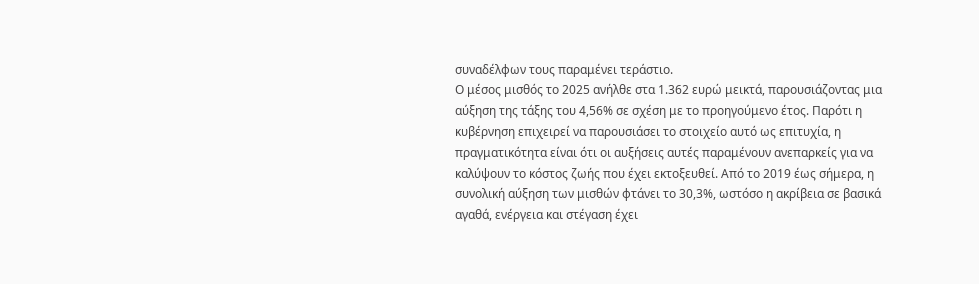συναδέλφων τους παραμένει τεράστιο.
Ο μέσος μισθός το 2025 ανήλθε στα 1.362 ευρώ μεικτά, παρουσιάζοντας μια αύξηση της τάξης του 4,56% σε σχέση με το προηγούμενο έτος. Παρότι η κυβέρνηση επιχειρεί να παρουσιάσει το στοιχείο αυτό ως επιτυχία, η πραγματικότητα είναι ότι οι αυξήσεις αυτές παραμένουν ανεπαρκείς για να καλύψουν το κόστος ζωής που έχει εκτοξευθεί. Από το 2019 έως σήμερα, η συνολική αύξηση των μισθών φτάνει το 30,3%, ωστόσο η ακρίβεια σε βασικά αγαθά, ενέργεια και στέγαση έχει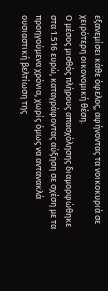εξανεμίσει κάθε όφελος, αφήνοντας τα νοικοκυριά σε χειρότερη οικονομική θέση.
Ο μέσος μισθός πλήρους απασχόλησης διαμορφώθηκε στα 1.516 ευρώ, καταγράφοντας αύξηση σε σχέση με τα προηγούμενα χρόνια, χωρίς όμως να αντανακλά ουσιαστική βελτίωση της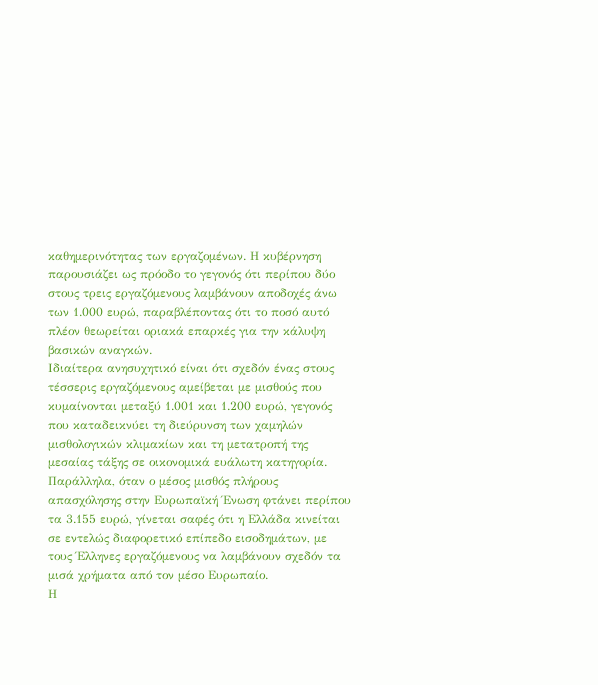καθημερινότητας των εργαζομένων. Η κυβέρνηση παρουσιάζει ως πρόοδο το γεγονός ότι περίπου δύο στους τρεις εργαζόμενους λαμβάνουν αποδοχές άνω των 1.000 ευρώ, παραβλέποντας ότι το ποσό αυτό πλέον θεωρείται οριακά επαρκές για την κάλυψη βασικών αναγκών.
Ιδιαίτερα ανησυχητικό είναι ότι σχεδόν ένας στους τέσσερις εργαζόμενους αμείβεται με μισθούς που κυμαίνονται μεταξύ 1.001 και 1.200 ευρώ, γεγονός που καταδεικνύει τη διεύρυνση των χαμηλών μισθολογικών κλιμακίων και τη μετατροπή της μεσαίας τάξης σε οικονομικά ευάλωτη κατηγορία. Παράλληλα, όταν ο μέσος μισθός πλήρους απασχόλησης στην Ευρωπαϊκή Ένωση φτάνει περίπου τα 3.155 ευρώ, γίνεται σαφές ότι η Ελλάδα κινείται σε εντελώς διαφορετικό επίπεδο εισοδημάτων, με τους Έλληνες εργαζόμενους να λαμβάνουν σχεδόν τα μισά χρήματα από τον μέσο Ευρωπαίο.
Η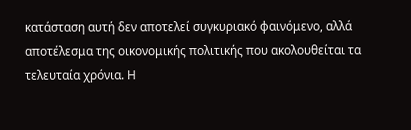κατάσταση αυτή δεν αποτελεί συγκυριακό φαινόμενο, αλλά αποτέλεσμα της οικονομικής πολιτικής που ακολουθείται τα τελευταία χρόνια. Η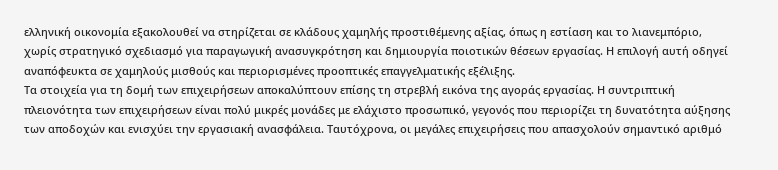ελληνική οικονομία εξακολουθεί να στηρίζεται σε κλάδους χαμηλής προστιθέμενης αξίας, όπως η εστίαση και το λιανεμπόριο, χωρίς στρατηγικό σχεδιασμό για παραγωγική ανασυγκρότηση και δημιουργία ποιοτικών θέσεων εργασίας. Η επιλογή αυτή οδηγεί αναπόφευκτα σε χαμηλούς μισθούς και περιορισμένες προοπτικές επαγγελματικής εξέλιξης.
Τα στοιχεία για τη δομή των επιχειρήσεων αποκαλύπτουν επίσης τη στρεβλή εικόνα της αγοράς εργασίας. Η συντριπτική πλειονότητα των επιχειρήσεων είναι πολύ μικρές μονάδες με ελάχιστο προσωπικό, γεγονός που περιορίζει τη δυνατότητα αύξησης των αποδοχών και ενισχύει την εργασιακή ανασφάλεια. Ταυτόχρονα, οι μεγάλες επιχειρήσεις που απασχολούν σημαντικό αριθμό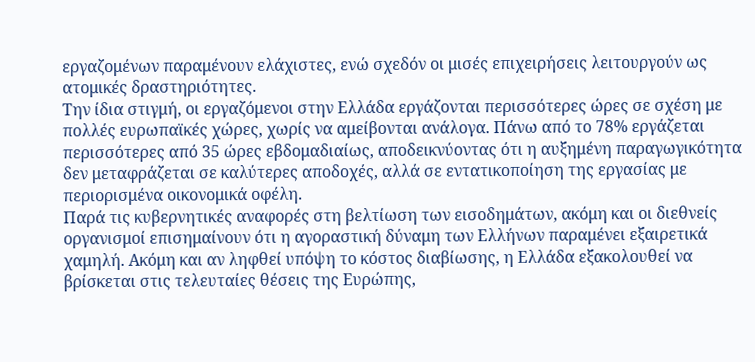εργαζομένων παραμένουν ελάχιστες, ενώ σχεδόν οι μισές επιχειρήσεις λειτουργούν ως ατομικές δραστηριότητες.
Την ίδια στιγμή, οι εργαζόμενοι στην Ελλάδα εργάζονται περισσότερες ώρες σε σχέση με πολλές ευρωπαϊκές χώρες, χωρίς να αμείβονται ανάλογα. Πάνω από το 78% εργάζεται περισσότερες από 35 ώρες εβδομαδιαίως, αποδεικνύοντας ότι η αυξημένη παραγωγικότητα δεν μεταφράζεται σε καλύτερες αποδοχές, αλλά σε εντατικοποίηση της εργασίας με περιορισμένα οικονομικά οφέλη.
Παρά τις κυβερνητικές αναφορές στη βελτίωση των εισοδημάτων, ακόμη και οι διεθνείς οργανισμοί επισημαίνουν ότι η αγοραστική δύναμη των Ελλήνων παραμένει εξαιρετικά χαμηλή. Ακόμη και αν ληφθεί υπόψη το κόστος διαβίωσης, η Ελλάδα εξακολουθεί να βρίσκεται στις τελευταίες θέσεις της Ευρώπης,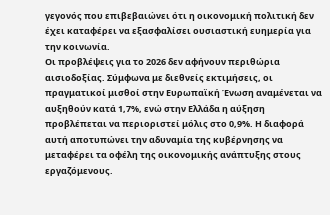γεγονός που επιβεβαιώνει ότι η οικονομική πολιτική δεν έχει καταφέρει να εξασφαλίσει ουσιαστική ευημερία για την κοινωνία.
Οι προβλέψεις για το 2026 δεν αφήνουν περιθώρια αισιοδοξίας. Σύμφωνα με διεθνείς εκτιμήσεις, οι πραγματικοί μισθοί στην Ευρωπαϊκή Ένωση αναμένεται να αυξηθούν κατά 1,7%, ενώ στην Ελλάδα η αύξηση προβλέπεται να περιοριστεί μόλις στο 0,9%. Η διαφορά αυτή αποτυπώνει την αδυναμία της κυβέρνησης να μεταφέρει τα οφέλη της οικονομικής ανάπτυξης στους εργαζόμενους.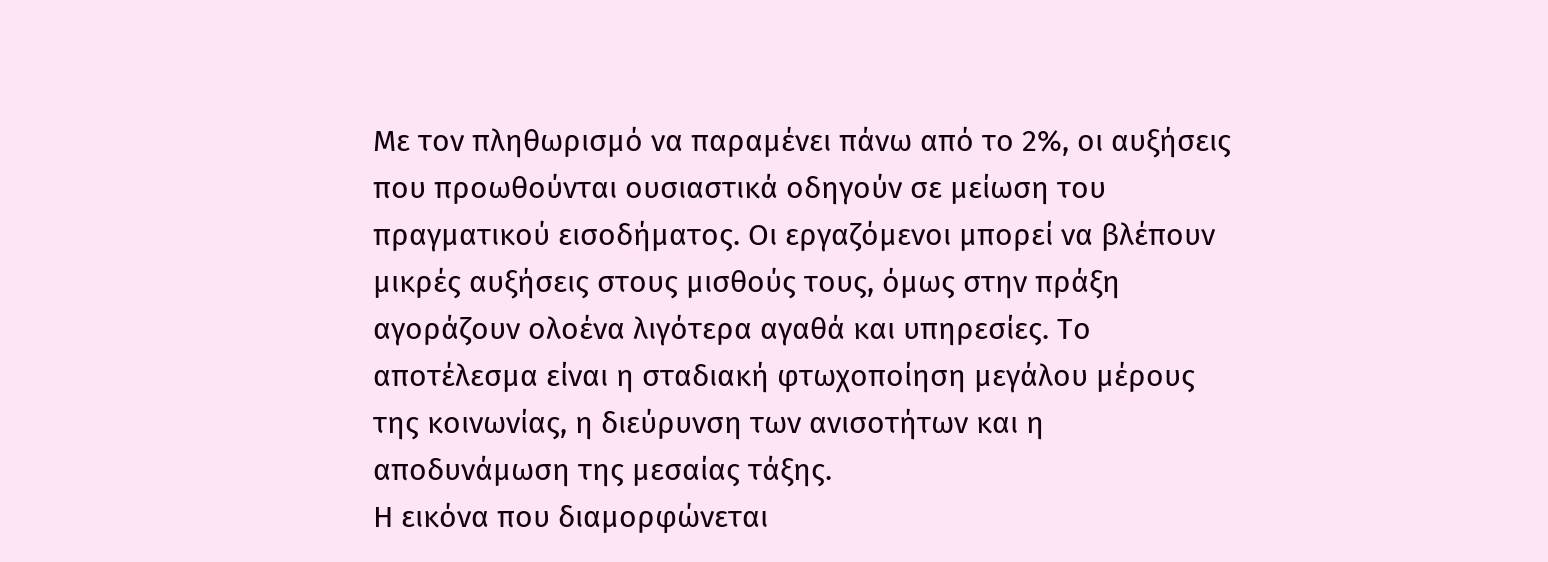Με τον πληθωρισμό να παραμένει πάνω από το 2%, οι αυξήσεις που προωθούνται ουσιαστικά οδηγούν σε μείωση του πραγματικού εισοδήματος. Οι εργαζόμενοι μπορεί να βλέπουν μικρές αυξήσεις στους μισθούς τους, όμως στην πράξη αγοράζουν ολοένα λιγότερα αγαθά και υπηρεσίες. Το αποτέλεσμα είναι η σταδιακή φτωχοποίηση μεγάλου μέρους της κοινωνίας, η διεύρυνση των ανισοτήτων και η αποδυνάμωση της μεσαίας τάξης.
Η εικόνα που διαμορφώνεται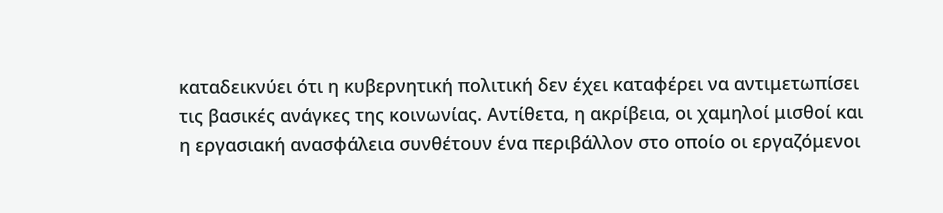καταδεικνύει ότι η κυβερνητική πολιτική δεν έχει καταφέρει να αντιμετωπίσει τις βασικές ανάγκες της κοινωνίας. Αντίθετα, η ακρίβεια, οι χαμηλοί μισθοί και η εργασιακή ανασφάλεια συνθέτουν ένα περιβάλλον στο οποίο οι εργαζόμενοι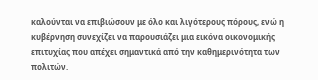καλούνται να επιβιώσουν με όλο και λιγότερους πόρους, ενώ η κυβέρνηση συνεχίζει να παρουσιάζει μια εικόνα οικονομικής επιτυχίας που απέχει σημαντικά από την καθημερινότητα των πολιτών.